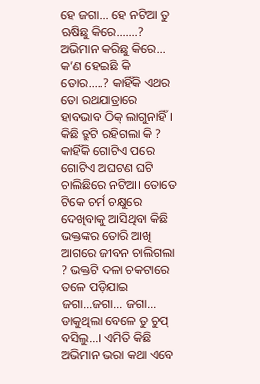ହେ ଜଗା... ହେ ନଟିଆ ତୁ ଋଷିଛୁ କିରେ.......? ଅଭିମାନ କରିଛୁ କିରେ... କ’ଣ ହେଇଛି କି ତୋର.....? କାହିଁକି ଏଥର ତୋ ରଥଯାତ୍ରାରେ ହାବଭାବ ଠିକ୍ ଲାଗୁନାହିଁ। କିଛି ତ୍ରୁଟି ରହିଗଲା କି ? କାହିଁକି ଗୋଟିଏ ପରେ ଗୋଟିଏ ଅଘଟଣ ଘଟି ଚାଲିଛିରେ ନଟିଆ। ତୋତେ ଟିକେ ଚର୍ମ ଚକ୍ଷୁରେ ଦେଖିବାକୁ ଆସିଥିବା କିଛି ଭକ୍ତଙ୍କର ତୋରି ଆଖି ଆଗରେ ଜୀବନ ଚାଲିଗଲା ? ଭକ୍ତଟି ଦଳା ଚକଟାରେ ତଳେ ପଡ଼ିଯାଇ ଜଗା...ଜଗା... ଜଗା... ଡାକୁଥିଲା ବେଳେ ତୁ ଚୁପ୍ ବସିଲୁ...। ଏମିତି କିଛି ଅଭିମାନ ଭରା କଥା ଏବେ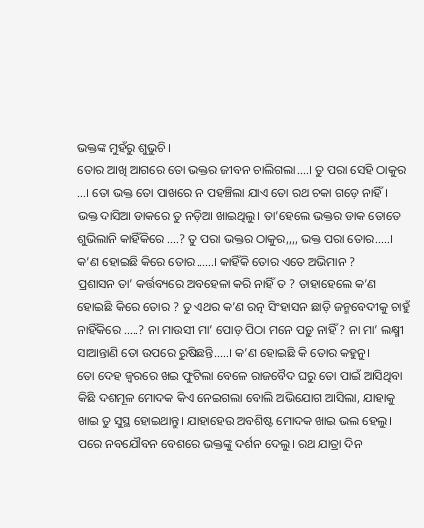ଭକ୍ତଙ୍କ ମୁହଁରୁ ଶୁଭୁଚି ।
ତୋର ଆଖି ଆଗରେ ତୋ ଭକ୍ତର ଜୀବନ ଚାଲିଗଲା....। ତୁ ପରା ସେହି ଠାକୁର ...। ତୋ ଭକ୍ତ ତୋ ପାଖରେ ନ ପହଞ୍ଚିଲା ଯାଏ ତୋ ରଥ ଚକା ଗଡ଼େ ନାହିଁ। ଭକ୍ତ ଦାସିଆ ଡାକରେ ତୁ ନଡ଼ିଆ ଖାଇଥିଲୁ। ତା’ହେଲେ ଭକ୍ତର ଡାକ ତୋତେ ଶୁଭିଲାନି କାହିଁକିରେ ....? ତୁ ପରା ଭକ୍ତର ଠାକୁର,,,, ଭକ୍ତ ପରା ତୋର.....। କ’ଣ ହୋଇଛି କିରେ ତୋର......। କାହିଁକି ତୋର ଏତେ ଅଭିମାନ ?
ପ୍ରଶାସନ ତା’ କର୍ତ୍ତବ୍ୟରେ ଅବହେଳା କରି ନାହିଁ ତ ? ତାହାହେଲେ କ’ଣ ହୋଇଛି କିରେ ତୋର ? ତୁ ଏଥର କ’ଣ ରତ୍ନ ସିଂହାସନ ଛାଡ଼ି ଜନ୍ମବେଦୀକୁ ଚାହୁଁ ନାହିଁକିରେ .....? ନା ମାଉସୀ ମା’ ପୋଡ଼ ପିଠା ମନେ ପଡ଼ୁ ନାହିଁ ? ନା ମା’ ଲକ୍ଷ୍ମୀ ସାଆନ୍ତାଣି ତୋ ଉପରେ ରୁଷିଛନ୍ତି.....। କ’ଣ ହୋଇଛି କି ତୋର କହୁନୁ।
ତୋ ଦେହ ଜ୍ୱରରେ ଖଇ ଫୁଟିଲା ବେଳେ ରାଜବୈଦ ଘରୁ ତୋ ପାଇଁ ଆସିଥିବା କିଛି ଦଶମୂଳ ମୋଦକ କିଏ ନେଇଗଲା ବୋଲି ଅଭିଯୋଗ ଆସିଲା, ଯାହାକୁ ଖାଇ ତୁ ସୁସ୍ଥ ହୋଇଥାନ୍ତୁ। ଯାହାହେଉ ଅବଶିଷ୍ଟ ମୋଦକ ଖାଇ ଭଲ ହେଲୁ।
ପରେ ନବଯୌବନ ବେଶରେ ଭକ୍ତଙ୍କୁ ଦର୍ଶନ ଦେଲୁ। ରଥ ଯାତ୍ରା ଦିନ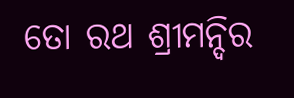ତୋ ରଥ ଶ୍ରୀମନ୍ଦିର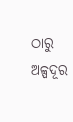ଠାରୁ ଅଳ୍ପଦୂର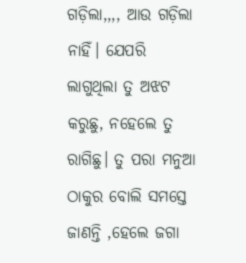ଗଡ଼ିଲା,,,, ଆଉ ଗଡ଼ିଲା ନାହିଁ। ଯେପରି ଲାଗୁଥିଲା ତୁ ଅଝଟ କରୁଛୁ, ନହେଲେ ତୁ ରାଗିଛୁ। ତୁ ପରା ମନୁଆ ଠାକୁର ବୋଲି ସମସ୍ତେ ଜାଣନ୍ତି ,ହେଲେ ଜଗା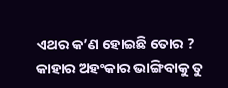ଏଥର କ’ଣ ହୋଇଛି ତୋର ? କାହାର ଅହଂକାର ଭାଙ୍ଗିବାକୁ ତୁ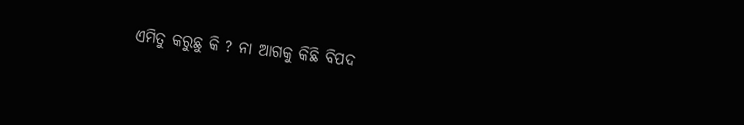ଏମିତୁ କରୁଛୁ କି ? ନା ଆଗକୁ କିଛି ବିପଦ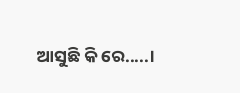ଆସୁଛି କି ରେ.....।